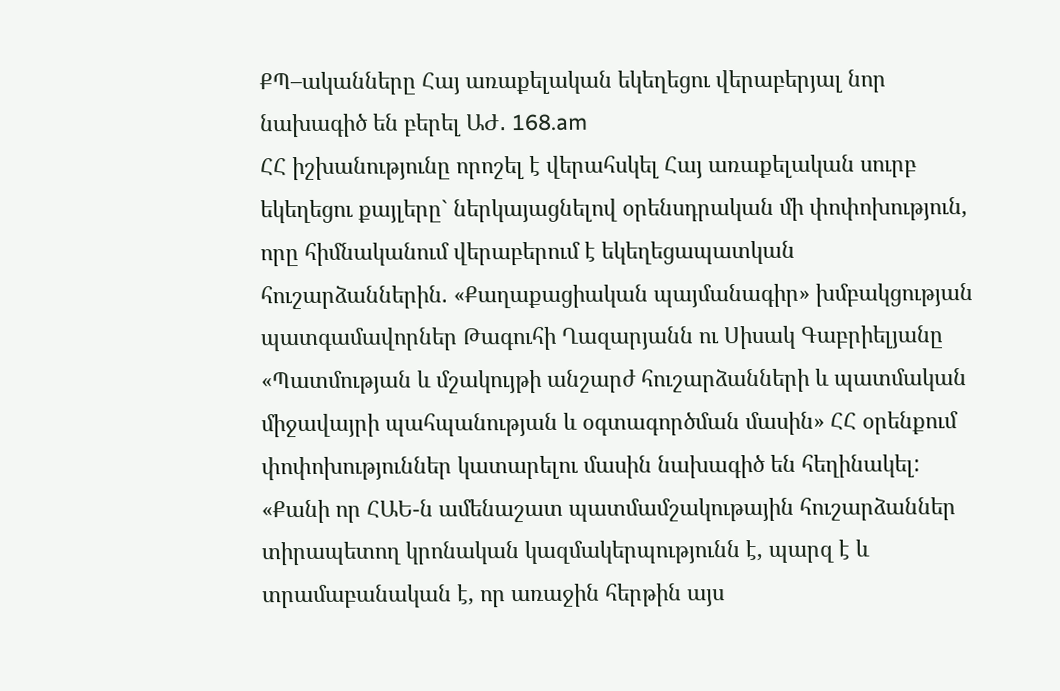ՔՊ–ականները Հայ առաքելական եկեղեցու վերաբերյալ նոր նախագիծ են բերել ԱԺ․ 168.am
ՀՀ իշխանությունը որոշել է վերահսկել Հայ առաքելական սուրբ եկեղեցու քայլերը` ներկայացնելով օրենսդրական մի փոփոխություն, որը հիմնականում վերաբերում է եկեղեցապատկան հուշարձաններին. «Քաղաքացիական պայմանագիր» խմբակցության պատգամավորներ Թագուհի Ղազարյանն ու Սիսակ Գաբրիելյանը «Պատմության և մշակույթի անշարժ հուշարձանների և պատմական միջավայրի պահպանության և օգտագործման մասին» ՀՀ օրենքում փոփոխություններ կատարելու մասին նախագիծ են հեղինակել:
«Քանի որ ՀԱԵ-ն ամենաշատ պատմամշակութային հուշարձաններ տիրապետող կրոնական կազմակերպությունն է, պարզ է և տրամաբանական է, որ առաջին հերթին այս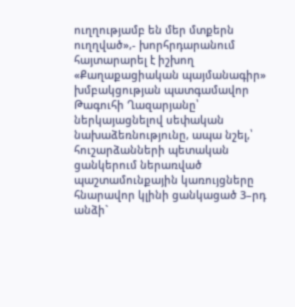ուղղությամբ են մեր մտքերն ուղղված»,- խորհրդարանում հայտարարել է իշխող «Քաղաքացիական պայմանագիր» խմբակցության պատգամավոր Թագուհի Ղազարյանը՝ ներկայացնելով սեփական նախաձեռնությունը, ապա նշել,՝ հուշարձանների պետական ցանկերում ներառված պաշտամունքային կառույցները հնարավոր կլինի ցանկացած 3–րդ անձի`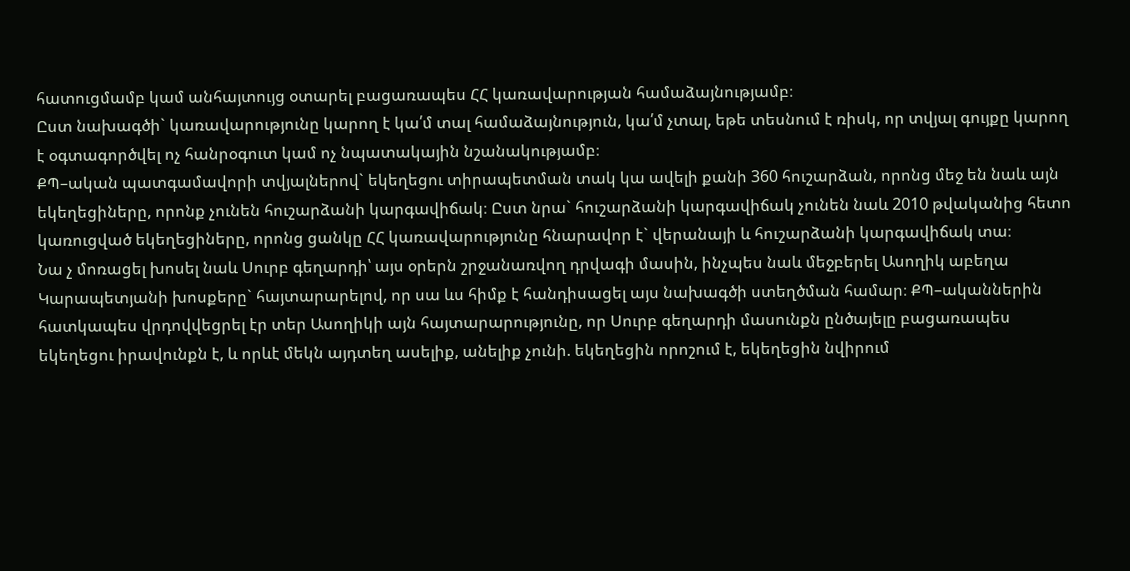հատուցմամբ կամ անհայտույց օտարել բացառապես ՀՀ կառավարության համաձայնությամբ։
Ըստ նախագծի` կառավարությունը կարող է կա՛մ տալ համաձայնություն, կա՛մ չտալ, եթե տեսնում է ռիսկ, որ տվյալ գույքը կարող է օգտագործվել ոչ հանրօգուտ կամ ոչ նպատակային նշանակությամբ։
ՔՊ–ական պատգամավորի տվյալներով` եկեղեցու տիրապետման տակ կա ավելի քանի 360 հուշարձան, որոնց մեջ են նաև այն եկեղեցիները, որոնք չունեն հուշարձանի կարգավիճակ։ Ըստ նրա` հուշարձանի կարգավիճակ չունեն նաև 2010 թվականից հետո կառուցված եկեղեցիները, որոնց ցանկը ՀՀ կառավարությունը հնարավոր է` վերանայի և հուշարձանի կարգավիճակ տա։
Նա չ մոռացել խոսել նաև Սուրբ գեղարդի՝ այս օրերն շրջանառվող դրվագի մասին, ինչպես նաև մեջբերել Ասողիկ աբեղա Կարապետյանի խոսքերը` հայտարարելով, որ սա ևս հիմք է հանդիսացել այս նախագծի ստեղծման համար։ ՔՊ–ականներին հատկապես վրդովվեցրել էր տեր Ասողիկի այն հայտարարությունը, որ Սուրբ գեղարդի մասունքն ընծայելը բացառապես եկեղեցու իրավունքն է, և որևէ մեկն այդտեղ ասելիք, անելիք չունի. եկեղեցին որոշում է, եկեղեցին նվիրում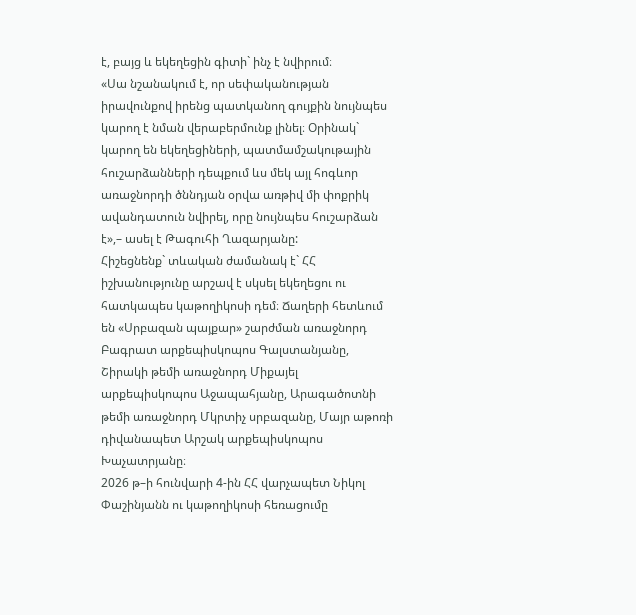է, բայց և եկեղեցին գիտի` ինչ է նվիրում։
«Սա նշանակում է, որ սեփականության իրավունքով իրենց պատկանող գույքին նույնպես կարող է նման վերաբերմունք լինել։ Օրինակ` կարող են եկեղեցիների, պատմամշակութային հուշարձանների դեպքում ևս մեկ այլ հոգևոր առաջնորդի ծննդյան օրվա առթիվ մի փոքրիկ ավանդատուն նվիրել, որը նույնպես հուշարձան է»,– ասել է Թագուհի Ղազարյանը:
Հիշեցնենք` տևական ժամանակ է` ՀՀ իշխանությունը արշավ է սկսել եկեղեցու ու հատկապես կաթողիկոսի դեմ։ Ճաղերի հետևում են «Սրբազան պայքար» շարժման առաջնորդ Բագրատ արքեպիսկոպոս Գալստանյանը, Շիրակի թեմի առաջնորդ Միքայել արքեպիսկոպոս Աջապահյանը, Արագածոտնի թեմի առաջնորդ Մկրտիչ սրբազանը, Մայր աթոռի դիվանապետ Արշակ արքեպիսկոպոս Խաչատրյանը։
2026 թ–ի հունվարի 4-ին ՀՀ վարչապետ Նիկոլ Փաշինյանն ու կաթողիկոսի հեռացումը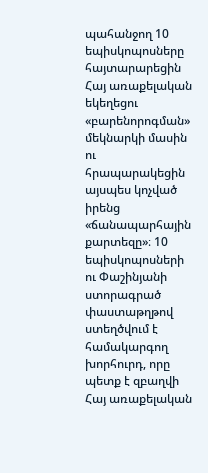պահանջող 10 եպիսկոպոսները հայտարարեցին Հայ առաքելական եկեղեցու «բարենորոգման» մեկնարկի մասին ու հրապարակեցին այսպես կոչված իրենց «ճանապարհային քարտեզը»։ 10 եպիսկոպոսների ու Փաշինյանի ստորագրած փաստաթղթով ստեղծվում է համակարգող խորհուրդ, որը պետք է զբաղվի Հայ առաքելական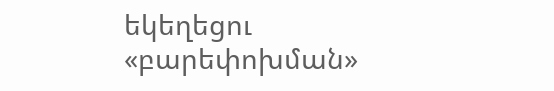եկեղեցու «բարեփոխման»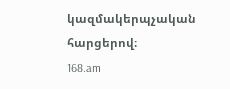կազմակերպչական հարցերով։
168.am